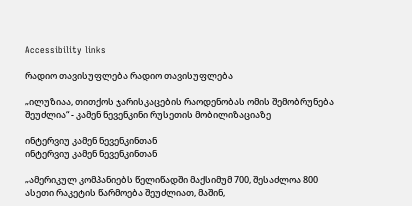Accessibility links

რადიო თავისუფლება რადიო თავისუფლება

„ილუზიაა, თითქოს ჯარისკაცების რაოდენობას ომის შემობრუნება შეუძლია“ - კამენ ნევენკინი რუსეთის მობილიზაციაზე

ინტერვიუ კამენ ნევენკინთან
ინტერვიუ კამენ ნევენკინთან

„ამერიკულ კომპანიებს წელიწადში მაქსიმუმ 700, შესაძლოა 800 ასეთი რაკეტის წარმოება შეუძლიათ, მაშინ,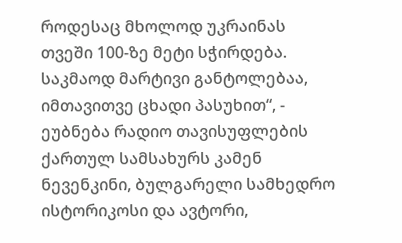როდესაც მხოლოდ უკრაინას თვეში 100-ზე მეტი სჭირდება. საკმაოდ მარტივი განტოლებაა, იმთავითვე ცხადი პასუხით“, - ეუბნება რადიო თავისუფლების ქართულ სამსახურს კამენ ნევენკინი, ბულგარელი სამხედრო ისტორიკოსი და ავტორი,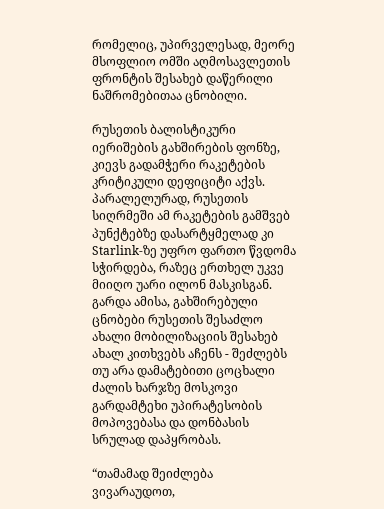რომელიც, უპირველესად, მეორე მსოფლიო ომში აღმოსავლეთის ფრონტის შესახებ დაწერილი ნაშრომებითაა ცნობილი.

რუსეთის ბალისტიკური იერიშების გახშირების ფონზე, კიევს გადამჭერი რაკეტების კრიტიკული დეფიციტი აქვს. პარალელურად, რუსეთის სიღრმეში ამ რაკეტების გამშვებ პუნქტებზე დასარტყმელად კი Starlink-ზე უფრო ფართო წვდომა სჭირდება, რაზეც ერთხელ უკვე მიიღო უარი ილონ მასკისგან. გარდა ამისა, გახშირებული ცნობები რუსეთის შესაძლო ახალი მობილიზაციის შესახებ ახალ კითხვებს აჩენს - შეძლებს თუ არა დამატებითი ცოცხალი ძალის ხარჯზე მოსკოვი გარდამტეხი უპირატესობის მოპოვებასა და დონბასის სრულად დაპყრობას.

“თამამად შეიძლება ვივარაუდოთ,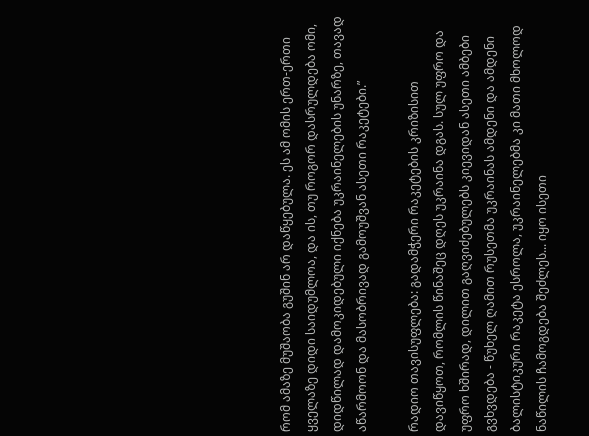რომ ამაზე მუშაობა გუშინ არ დაწყებულა. ეს ამ ომის ერთ-ერთი ყველაზე დიდი საიდუმლოა, და ის, თუ როგორ დასრულდება ომი, დიდწილად დამოკიდებული იქნება უკრაინელების უნარზე, თავად აწარმოონ და მასობრივად გამოუშვან ასეთი რაკეტები.”

რადიო თავისუფლება: გადამჭერი რაკეტების კრიზისით დავიწყოთ, რომლის წინაშეც დღეს უკრაინა დგას. სულ უფრო და უფრო ხშირად, დილით გაღვიძებულებს კიევიდან ასეთი ამბები გვხვდება - წუხელ ღამით რუსეთმა უკრაინას ამდენი და ამდენი ბალისტიკური რაკეტა ესროლა, უკრაინელებმა კი მათი მხოლოდ ნაწილის ჩამოგდება შეძლეს... იყო ისეთი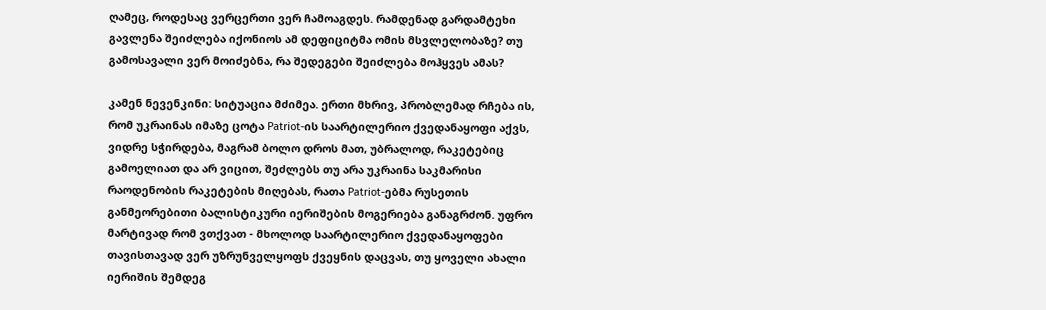ღამეც, როდესაც ვერცერთი ვერ ჩამოაგდეს. რამდენად გარდამტეხი გავლენა შეიძლება იქონიოს ამ დეფიციტმა ომის მსვლელობაზე? თუ გამოსავალი ვერ მოიძებნა, რა შედეგები შეიძლება მოჰყვეს ამას?

კამენ ნევენკინი: სიტუაცია მძიმეა. ერთი მხრივ, პრობლემად რჩება ის, რომ უკრაინას იმაზე ცოტა Patriot-ის საარტილერიო ქვედანაყოფი აქვს, ვიდრე სჭირდება, მაგრამ ბოლო დროს მათ, უბრალოდ, რაკეტებიც გამოელიათ და არ ვიცით, შეძლებს თუ არა უკრაინა საკმარისი რაოდენობის რაკეტების მიღებას, რათა Patriot-ებმა რუსეთის განმეორებითი ბალისტიკური იერიშების მოგერიება განაგრძონ. უფრო მარტივად რომ ვთქვათ - მხოლოდ საარტილერიო ქვედანაყოფები თავისთავად ვერ უზრუნველყოფს ქვეყნის დაცვას, თუ ყოველი ახალი იერიშის შემდეგ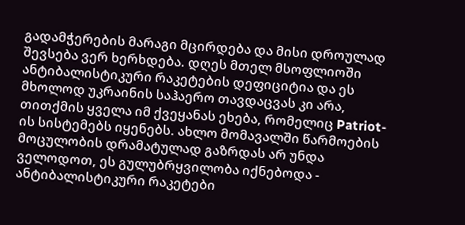გადამჭერების მარაგი მცირდება და მისი დროულად შევსება ვერ ხერხდება. დღეს მთელ მსოფლიოში ანტიბალისტიკური რაკეტების დეფიციტია და ეს მხოლოდ უკრაინის საჰაერო თავდაცვას კი არა, თითქმის ყველა იმ ქვეყანას ეხება, რომელიც Patriot-ის სისტემებს იყენებს. ახლო მომავალში წარმოების მოცულობის დრამატულად გაზრდას არ უნდა ველოდოთ, ეს გულუბრყვილობა იქნებოდა - ანტიბალისტიკური რაკეტები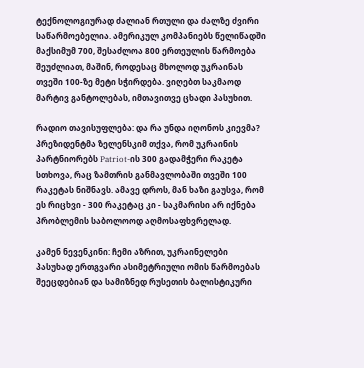ტექნოლოგიურად ძალიან რთული და ძალზე ძვირი საწარმოებელია. ამერიკულ კომპანიებს წელიწადში მაქსიმუმ 700, შესაძლოა 800 ერთეულის წარმოება შეუძლიათ, მაშინ, როდესაც მხოლოდ უკრაინას თვეში 100-ზე მეტი სჭირდება. ვიღებთ საკმაოდ მარტივ განტოლებას, იმთავითვე ცხადი პასუხით.

რადიო თავისუფლება: და რა უნდა იღონოს კიევმა? პრეზიდენტმა ზელენსკიმ თქვა, რომ უკრაინის პარტნიორებს Patriot-ის 300 გადამჭერი რაკეტა სთხოვა, რაც ზამთრის განმავლობაში თვეში 100 რაკეტას ნიშნავს. ამავე დროს, მან ხაზი გაუსვა, რომ ეს რიცხვი - 300 რაკეტაც კი - საკმარისი არ იქნება პრობლემის საბოლოოდ აღმოსაფხვრელად.

კამენ ნევენკინი: ჩემი აზრით, უკრაინელები პასუხად ერთგვარი ასიმეტრიული ომის წარმოებას შეეცდებიან და სამიზნედ რუსეთის ბალისტიკური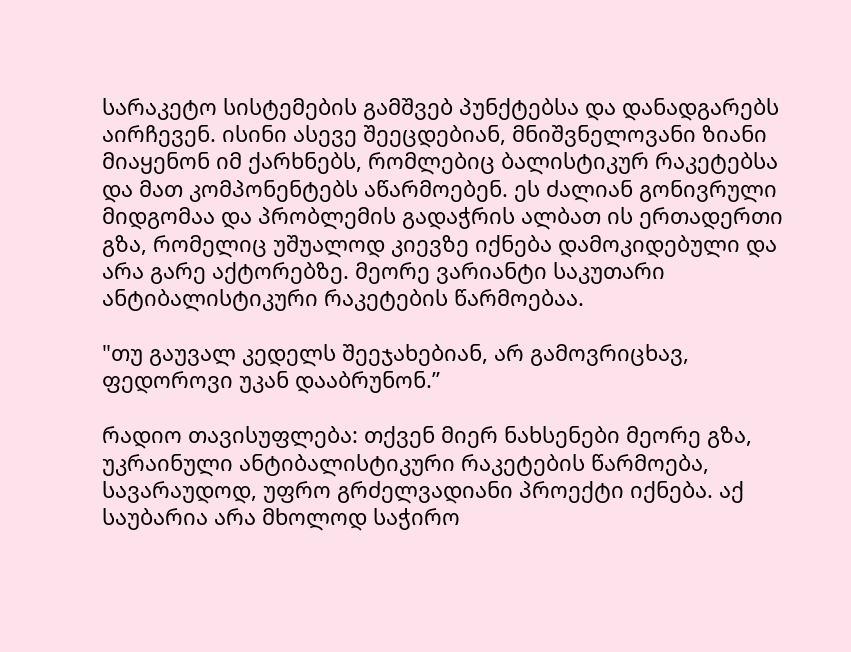სარაკეტო სისტემების გამშვებ პუნქტებსა და დანადგარებს აირჩევენ. ისინი ასევე შეეცდებიან, მნიშვნელოვანი ზიანი მიაყენონ იმ ქარხნებს, რომლებიც ბალისტიკურ რაკეტებსა და მათ კომპონენტებს აწარმოებენ. ეს ძალიან გონივრული მიდგომაა და პრობლემის გადაჭრის ალბათ ის ერთადერთი გზა, რომელიც უშუალოდ კიევზე იქნება დამოკიდებული და არა გარე აქტორებზე. მეორე ვარიანტი საკუთარი ანტიბალისტიკური რაკეტების წარმოებაა.

"თუ გაუვალ კედელს შეეჯახებიან, არ გამოვრიცხავ, ფედოროვი უკან დააბრუნონ.”

რადიო თავისუფლება: თქვენ მიერ ნახსენები მეორე გზა, უკრაინული ანტიბალისტიკური რაკეტების წარმოება, სავარაუდოდ, უფრო გრძელვადიანი პროექტი იქნება. აქ საუბარია არა მხოლოდ საჭირო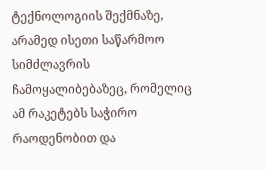ტექნოლოგიის შექმნაზე, არამედ ისეთი საწარმოო სიმძლავრის ჩამოყალიბებაზეც, რომელიც ამ რაკეტებს საჭირო რაოდენობით და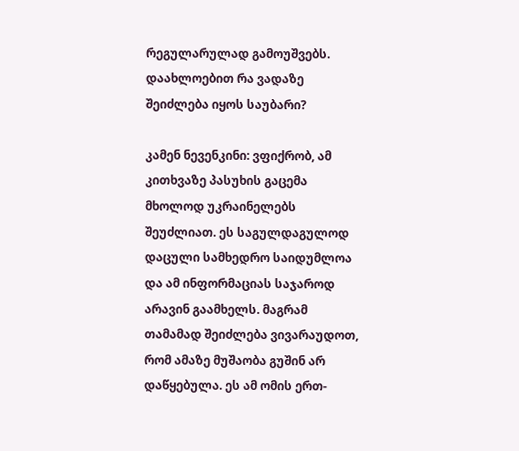რეგულარულად გამოუშვებს. დაახლოებით რა ვადაზე შეიძლება იყოს საუბარი?

კამენ ნევენკინი: ვფიქრობ, ამ კითხვაზე პასუხის გაცემა მხოლოდ უკრაინელებს შეუძლიათ. ეს საგულდაგულოდ დაცული სამხედრო საიდუმლოა და ამ ინფორმაციას საჯაროდ არავინ გაამხელს. მაგრამ თამამად შეიძლება ვივარაუდოთ, რომ ამაზე მუშაობა გუშინ არ დაწყებულა. ეს ამ ომის ერთ-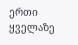ერთი ყველაზე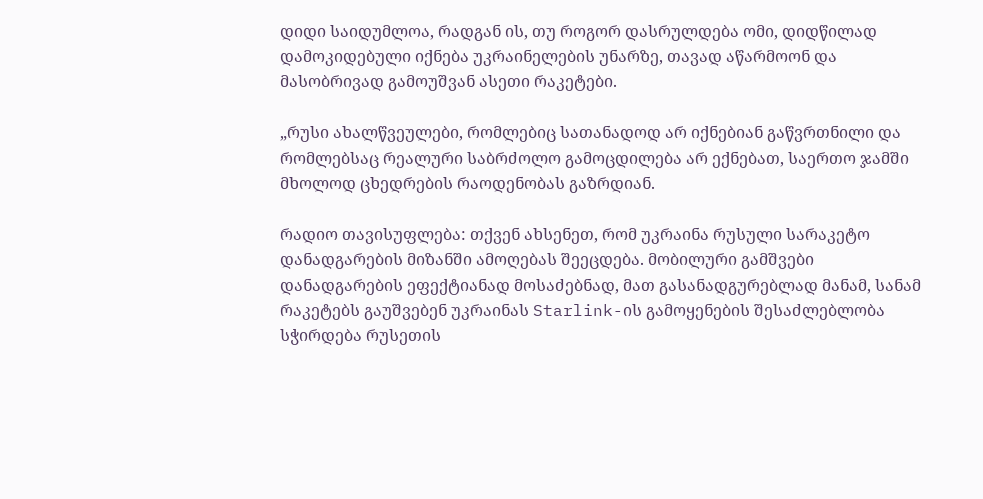დიდი საიდუმლოა, რადგან ის, თუ როგორ დასრულდება ომი, დიდწილად დამოკიდებული იქნება უკრაინელების უნარზე, თავად აწარმოონ და მასობრივად გამოუშვან ასეთი რაკეტები.

„რუსი ახალწვეულები, რომლებიც სათანადოდ არ იქნებიან გაწვრთნილი და რომლებსაც რეალური საბრძოლო გამოცდილება არ ექნებათ, საერთო ჯამში მხოლოდ ცხედრების რაოდენობას გაზრდიან.

რადიო თავისუფლება: თქვენ ახსენეთ, რომ უკრაინა რუსული სარაკეტო დანადგარების მიზანში ამოღებას შეეცდება. მობილური გამშვები დანადგარების ეფექტიანად მოსაძებნად, მათ გასანადგურებლად მანამ, სანამ რაკეტებს გაუშვებენ უკრაინას Starlink-ის გამოყენების შესაძლებლობა სჭირდება რუსეთის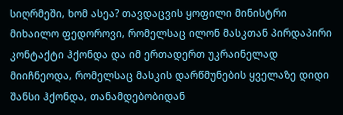სიღრმეში, ხომ ასეა? თავდაცვის ყოფილი მინისტრი მიხაილო ფედოროვი, რომელსაც ილონ მასკთან პირდაპირი კონტაქტი ჰქონდა და იმ ერთადერთ უკრაინელად მიიჩნეოდა, რომელსაც მასკის დარწმუნების ყველაზე დიდი შანსი ჰქონდა, თანამდებობიდან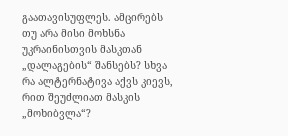გაათავისუფლეს. ამცირებს თუ არა მისი მოხსნა უკრაინისთვის მასკთან „დალაგების“ შანსებს? სხვა რა ალტერნატივა აქვს კიევს, რით შეუძლიათ მასკის „მოხიბვლა“?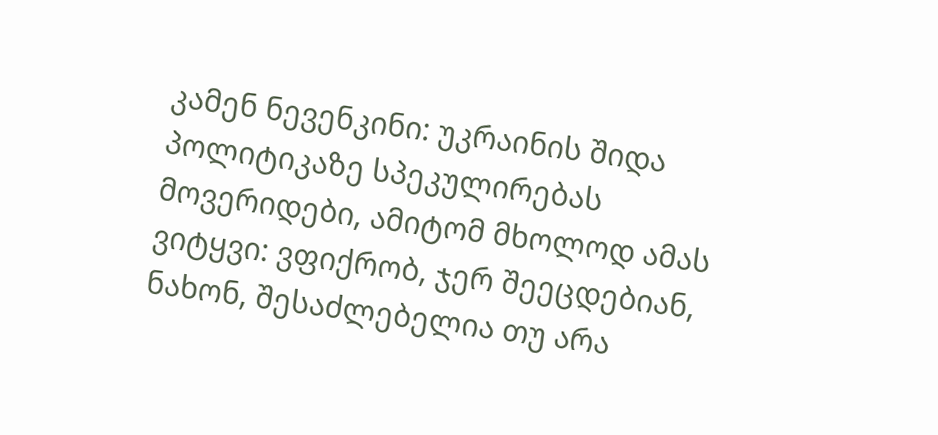კამენ ნევენკინი: უკრაინის შიდა პოლიტიკაზე სპეკულირებას მოვერიდები, ამიტომ მხოლოდ ამას ვიტყვი: ვფიქრობ, ჯერ შეეცდებიან, ნახონ, შესაძლებელია თუ არა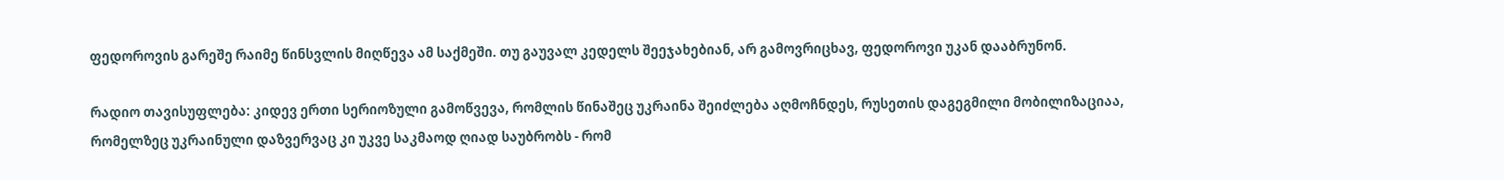ფედოროვის გარეშე რაიმე წინსვლის მიღწევა ამ საქმეში. თუ გაუვალ კედელს შეეჯახებიან, არ გამოვრიცხავ, ფედოროვი უკან დააბრუნონ.

რადიო თავისუფლება: კიდევ ერთი სერიოზული გამოწვევა, რომლის წინაშეც უკრაინა შეიძლება აღმოჩნდეს, რუსეთის დაგეგმილი მობილიზაციაა, რომელზეც უკრაინული დაზვერვაც კი უკვე საკმაოდ ღიად საუბრობს - რომ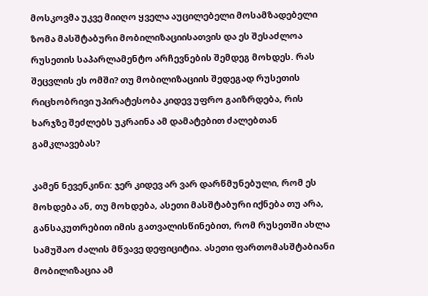მოსკოვმა უკვე მიიღო ყველა აუცილებელი მოსამზადებელი ზომა მასშტაბური მობილიზაციისათვის და ეს შესაძლოა რუსეთის საპარლამენტო არჩევნების შემდეგ მოხდეს. რას შეცვლის ეს ომში? თუ მობილიზაციის შედეგად რუსეთის რიცხობრივი უპირატესობა კიდევ უფრო გაიზრდება, რის ხარჯზე შეძლებს უკრაინა ამ დამატებით ძალებთან გამკლავებას?

კამენ ნევენკინი: ჯერ კიდევ არ ვარ დარწმუნებული, რომ ეს მოხდება ან, თუ მოხდება, ასეთი მასშტაბური იქნება თუ არა, განსაკუთრებით იმის გათვალისწინებით, რომ რუსეთში ახლა სამუშაო ძალის მწვავე დეფიციტია. ასეთი ფართომასშტაბიანი მობილიზაცია ამ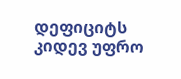დეფიციტს კიდევ უფრო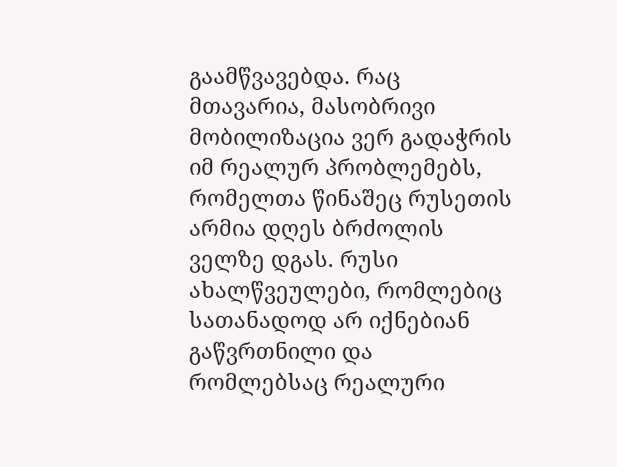გაამწვავებდა. რაც მთავარია, მასობრივი მობილიზაცია ვერ გადაჭრის იმ რეალურ პრობლემებს, რომელთა წინაშეც რუსეთის არმია დღეს ბრძოლის ველზე დგას. რუსი ახალწვეულები, რომლებიც სათანადოდ არ იქნებიან გაწვრთნილი და რომლებსაც რეალური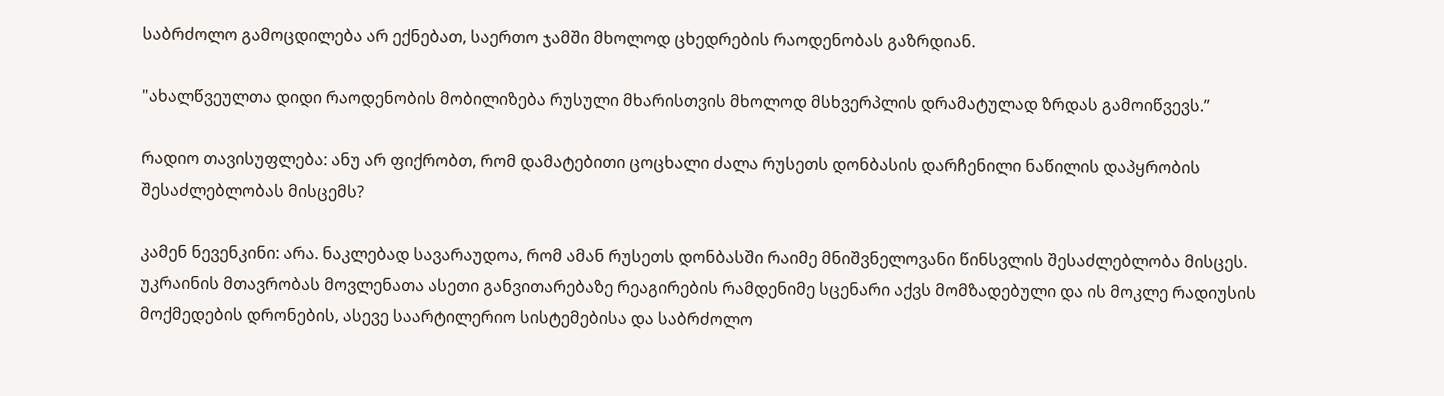საბრძოლო გამოცდილება არ ექნებათ, საერთო ჯამში მხოლოდ ცხედრების რაოდენობას გაზრდიან.

"ახალწვეულთა დიდი რაოდენობის მობილიზება რუსული მხარისთვის მხოლოდ მსხვერპლის დრამატულად ზრდას გამოიწვევს.”

რადიო თავისუფლება: ანუ არ ფიქრობთ, რომ დამატებითი ცოცხალი ძალა რუსეთს დონბასის დარჩენილი ნაწილის დაპყრობის შესაძლებლობას მისცემს?

კამენ ნევენკინი: არა. ნაკლებად სავარაუდოა, რომ ამან რუსეთს დონბასში რაიმე მნიშვნელოვანი წინსვლის შესაძლებლობა მისცეს. უკრაინის მთავრობას მოვლენათა ასეთი განვითარებაზე რეაგირების რამდენიმე სცენარი აქვს მომზადებული და ის მოკლე რადიუსის მოქმედების დრონების, ასევე საარტილერიო სისტემებისა და საბრძოლო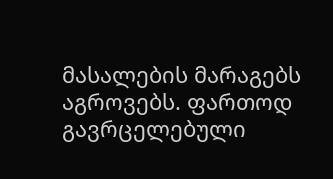მასალების მარაგებს აგროვებს. ფართოდ გავრცელებული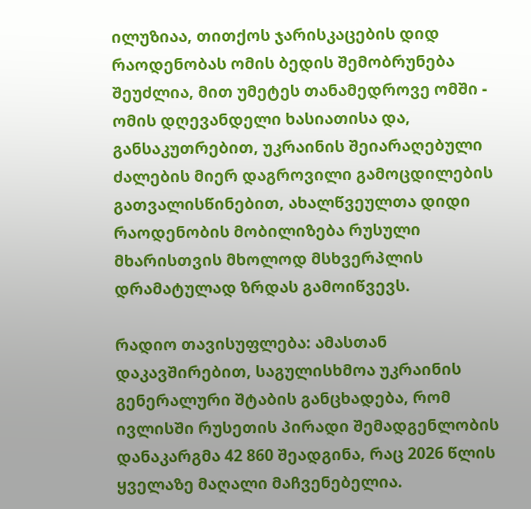ილუზიაა, თითქოს ჯარისკაცების დიდ რაოდენობას ომის ბედის შემობრუნება შეუძლია, მით უმეტეს თანამედროვე ომში - ომის დღევანდელი ხასიათისა და, განსაკუთრებით, უკრაინის შეიარაღებული ძალების მიერ დაგროვილი გამოცდილების გათვალისწინებით, ახალწვეულთა დიდი რაოდენობის მობილიზება რუსული მხარისთვის მხოლოდ მსხვერპლის დრამატულად ზრდას გამოიწვევს.

რადიო თავისუფლება: ამასთან დაკავშირებით, საგულისხმოა უკრაინის გენერალური შტაბის განცხადება, რომ ივლისში რუსეთის პირადი შემადგენლობის დანაკარგმა 42 860 შეადგინა, რაც 2026 წლის ყველაზე მაღალი მაჩვენებელია.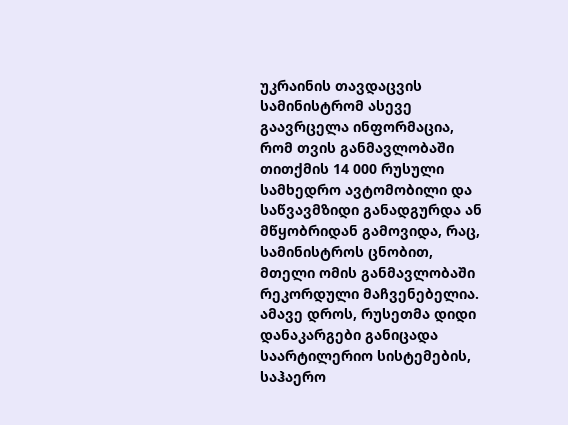უკრაინის თავდაცვის სამინისტრომ ასევე გაავრცელა ინფორმაცია, რომ თვის განმავლობაში თითქმის 14 000 რუსული სამხედრო ავტომობილი და საწვავმზიდი განადგურდა ან მწყობრიდან გამოვიდა, რაც, სამინისტროს ცნობით, მთელი ომის განმავლობაში რეკორდული მაჩვენებელია. ამავე დროს, რუსეთმა დიდი დანაკარგები განიცადა საარტილერიო სისტემების, საჰაერო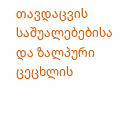თავდაცვის საშუალებებისა და ზალპური ცეცხლის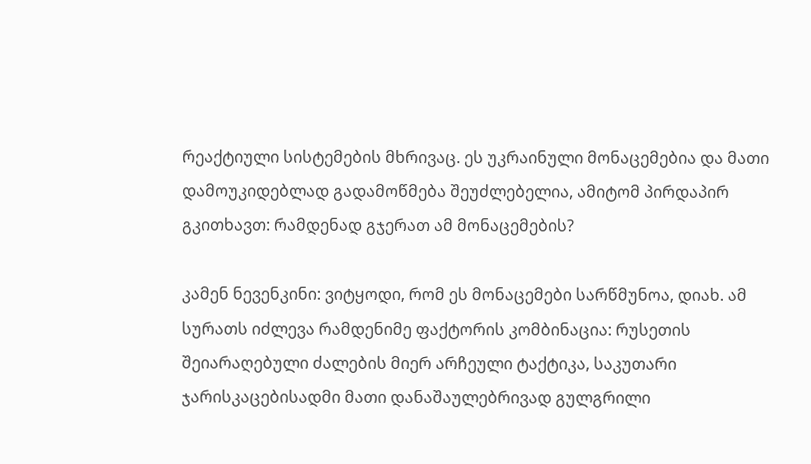რეაქტიული სისტემების მხრივაც. ეს უკრაინული მონაცემებია და მათი დამოუკიდებლად გადამოწმება შეუძლებელია, ამიტომ პირდაპირ გკითხავთ: რამდენად გჯერათ ამ მონაცემების?

კამენ ნევენკინი: ვიტყოდი, რომ ეს მონაცემები სარწმუნოა, დიახ. ამ სურათს იძლევა რამდენიმე ფაქტორის კომბინაცია: რუსეთის შეიარაღებული ძალების მიერ არჩეული ტაქტიკა, საკუთარი ჯარისკაცებისადმი მათი დანაშაულებრივად გულგრილი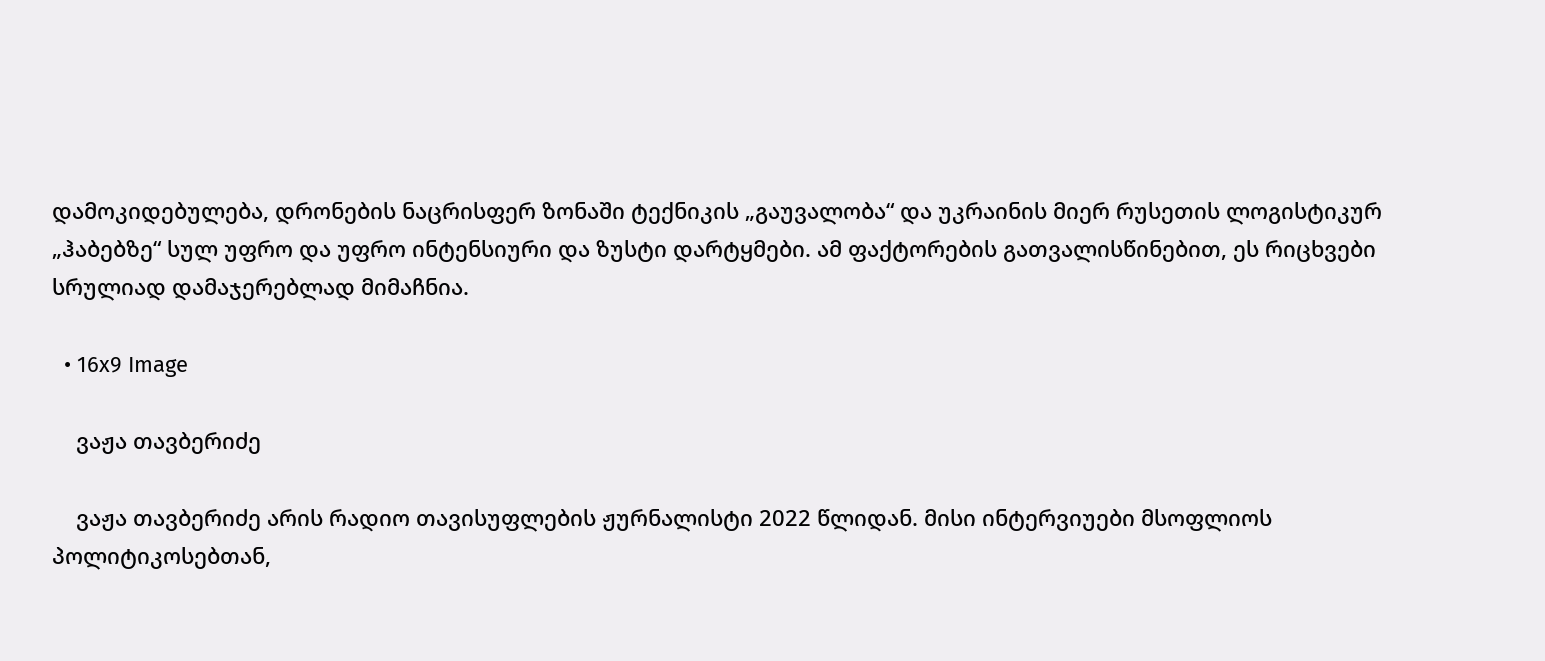დამოკიდებულება, დრონების ნაცრისფერ ზონაში ტექნიკის „გაუვალობა“ და უკრაინის მიერ რუსეთის ლოგისტიკურ „ჰაბებზე“ სულ უფრო და უფრო ინტენსიური და ზუსტი დარტყმები. ამ ფაქტორების გათვალისწინებით, ეს რიცხვები სრულიად დამაჯერებლად მიმაჩნია.

  • 16x9 Image

    ვაჟა თავბერიძე

    ვაჟა თავბერიძე არის რადიო თავისუფლების ჟურნალისტი 2022 წლიდან. მისი ინტერვიუები მსოფლიოს პოლიტიკოსებთან,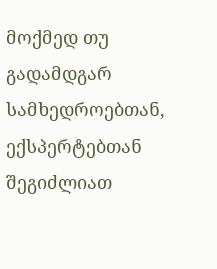მოქმედ თუ გადამდგარ სამხედროებთან, ექსპერტებთან შეგიძლიათ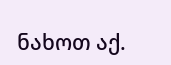ნახოთ აქ.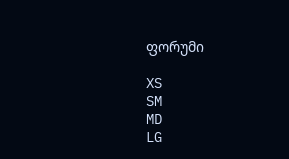ფორუმი

XS
SM
MD
LG